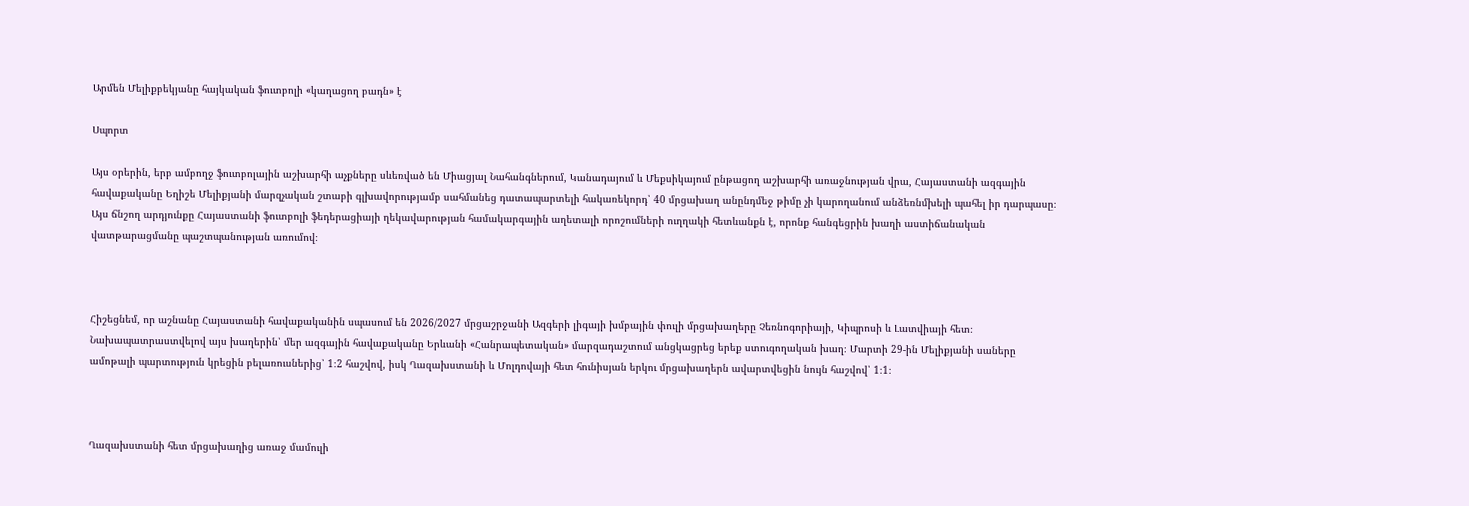Արմեն Մելիքբեկյանը հայկական ֆուտբոլի «կաղացող բադն» է

Սպորտ

Այս օրերին, երբ ամբողջ ֆուտբոլային աշխարհի աչքները սևեռված են Միացյալ Նահանգներում, Կանադայում և Մեքսիկայում ընթացող աշխարհի առաջնության վրա, Հայաստանի ազգային հավաքականը Եղիշե Մելիքյանի մարզչական շտաբի գլխավորությամբ սահմանեց դատապարտելի հակառեկորդ՝ 40 մրցախաղ անընդմեջ թիմը չի կարողանում անձեռնմխելի պահել իր դարպասը։ Այս ճնշող արդյունքը Հայաստանի ֆուտբոլի ֆեդերացիայի ղեկավարության համակարգային աղետալի որոշումների ուղղակի հետևանքն է, որոնք հանգեցրին խաղի աստիճանական վատթարացմանը պաշտպանության առումով։



Հիշեցնեմ, որ աշնանը Հայաստանի հավաքականին սպասում են 2026/2027 մրցաշրջանի Ազգերի լիգայի խմբային փուլի մրցախաղերը Չեռնոգորիայի, Կիպրոսի և Լատվիայի հետ։ Նախապատրաստվելով այս խաղերին՝ մեր ազգային հավաքականը Երևանի «Հանրապետական» մարզադաշտում անցկացրեց երեք ստուգողական խաղ։ Մարտի 29-ին Մելիքյանի սաները ամոթալի պարտություն կրեցին բելառուսներից՝ 1։2 հաշվով, իսկ Ղազախստանի և Մոլդովայի հետ հունիսյան երկու մրցախաղերն ավարտվեցին նույն հաշվով՝ 1։1։



Ղազախստանի հետ մրցախաղից առաջ մամուլի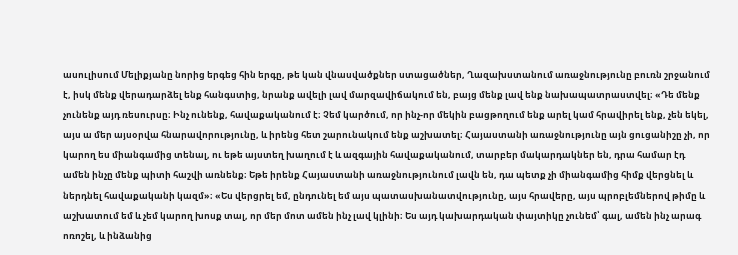ասուլիսում Մելիքյանը նորից երգեց հին երգը, թե կան վնասվածքներ ստացածներ, Ղազախստանում առաջնությունը բուռն շրջանում է, իսկ մենք վերադարձել ենք հանգստից, նրանք ավելի լավ մարզավիճակում են, բայց մենք լավ ենք նախապատրաստվել։ «Դե մենք չունենք այդ ռեսուրսը։ Ինչ ունենք, հավաքականում է։ Չեմ կարծում, որ ինչ-որ մեկին բացթողում ենք արել կամ հրավիրել ենք, չեն եկել, այս ա մեր այսօրվա հնարավորությունը, և իրենց հետ շարունակում ենք աշխատել։ Հայաստանի առաջնությունը այն ցուցանիշը չի, որ կարող ես միանգամից տենալ, ու եթե այստեղ խաղում է և ազգային հավաքականում, տարբեր մակարդակներ են, դրա համար էդ ամեն ինչը մենք պիտի հաշվի առնենք։ Եթե իրենք Հայաստանի առաջնությունում լավն են, դա պետք չի միանգամից հիմք վերցնել և ներդնել հավաքականի կազմ»։ «Ես վերցրել եմ, ընդունել եմ այս պատասխանատվությունը, այս հրավերը, այս պրոբլեմներով թիմը և աշխատում եմ և չեմ կարող խոսք տալ, որ մեր մոտ ամեն ինչ լավ կլինի։ Ես այդ կախարդական փայտիկը չունեմ՝ գալ, ամեն ինչ արագ ոռոշել, և ինձանից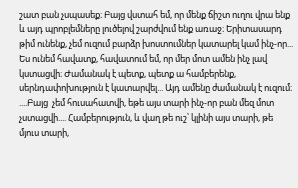շատ բան չսպասեք։ Բայց վստահ եմ, որ մենք ճիշտ ուղու վրա ենք և այդ պրոբլեմները լուծելով շարժվում ենք առաջ։ Երիտասարդ թիմ ունենք, չեմ ուզում բարձր խոստումներ կատարել կամ ինչ-որ... Ես ունեմ հավատք, հավատում եմ, որ մեր մոտ ամեն ինչ լավ կստացվի։ Ժամանակ է պետք, պետք ա համբերենք, սերնդափոխություն է կատարվել... Այդ ամենը ժամանակ է ուզում։ ....Բայց  չեմ հուսահատվի, եթե այս տարի ինչ-որ բան մեզ մոտ չստացվի.... Համբերություն, և վաղ թե ուշ՝ կլինի այս տարի, թե մյուս տարի,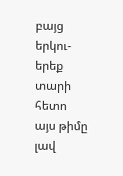բայց երկու-երեք տարի հետո այս թիմը լավ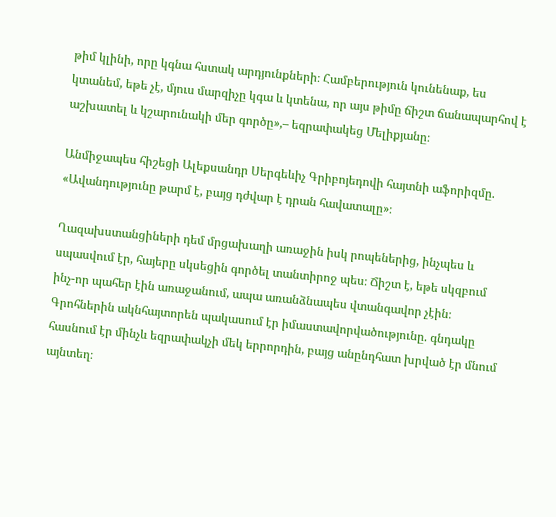թիմ կլինի, որը կգնա հստակ արդյունքների։ Համբերություն կունենաք, ես կտանեմ, եթե չէ, մյուս մարզիչը կգա և կտենա, որ այս թիմը ճիշտ ճանապարհով է աշխատել և կշարունակի մեր գործը»,– եզրափակեց Մելիքյանը։

Անմիջապես հիշեցի Ալեքսանդր Սերգեևիչ Գրիբոյեդովի հայտնի աֆորիզմը. «Ավանդությունը թարմ է, բայց դժվար է դրան հավատալը»։

Ղազախստանցիների դեմ մրցախաղի առաջին իսկ րոպեներից, ինչպես և սպասվում էր, հայերը սկսեցին գործել տանտիրոջ պես։ Ճիշտ է, եթե սկզբում ինչ-որ պահեր էին առաջանում, ապա առանձնապես վտանգավոր չէին։ Գրոհներին ակնհայտորեն պակասում էր իմաստավորվածությունը. գնդակը հասնում էր մինչև եզրափակչի մեկ երրորդին, բայց անընդհատ խրված էր մնում այնտեղ։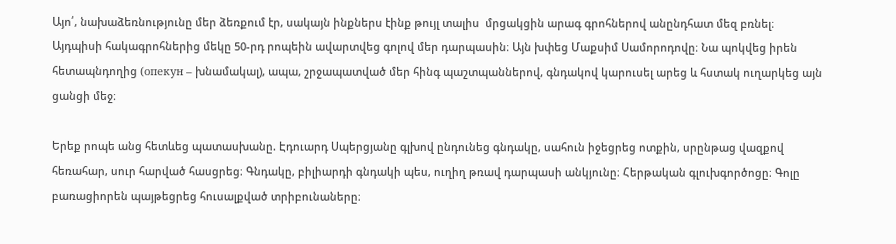Այո՛, նախաձեռնությունը մեր ձեռքում էր, սակայն ինքներս էինք թույլ տալիս  մրցակցին արագ գրոհներով անընդհատ մեզ բռնել։ Այդպիսի հակագրոհներից մեկը 50-րդ րոպեին ավարտվեց գոլով մեր դարպասին։ Այն խփեց Մաքսիմ Սամորոդովը։ Նա պոկվեց իրեն հետապնդողից (опекун – խնամակալ), ապա, շրջապատված մեր հինգ պաշտպաններով, գնդակով կարուսել արեց և հստակ ուղարկեց այն ցանցի մեջ։

Երեք րոպե անց հետևեց պատասխանը. Էդուարդ Սպերցյանը գլխով ընդունեց գնդակը, սահուն իջեցրեց ոտքին, սրընթաց վազքով հեռահար, սուր հարված հասցրեց։ Գնդակը, բիլիարդի գնդակի պես, ուղիղ թռավ դարպասի անկյունը։ Հերթական գլուխգործոցը։ Գոլը բառացիորեն պայթեցրեց հուսալքված տրիբունաները։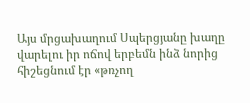Այս մրցախաղում Սպերցյանը խաղը վարելու իր ոճով երբեմն ինձ նորից հիշեցնում էր «թռչող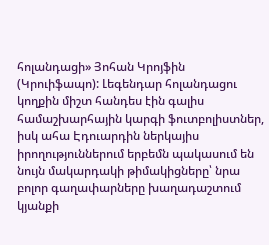հոլանդացի» Յոհան Կրոյֆին (Կրուիֆապո): Լեգենդար հոլանդացու կողքին միշտ հանդես էին գալիս համաշխարհային կարգի ֆուտբոլիստներ, իսկ ահա Էդուարդին ներկայիս իրողություններում երբեմն պակասում են նույն մակարդակի թիմակիցները՝ նրա բոլոր գաղափարները խաղադաշտում կյանքի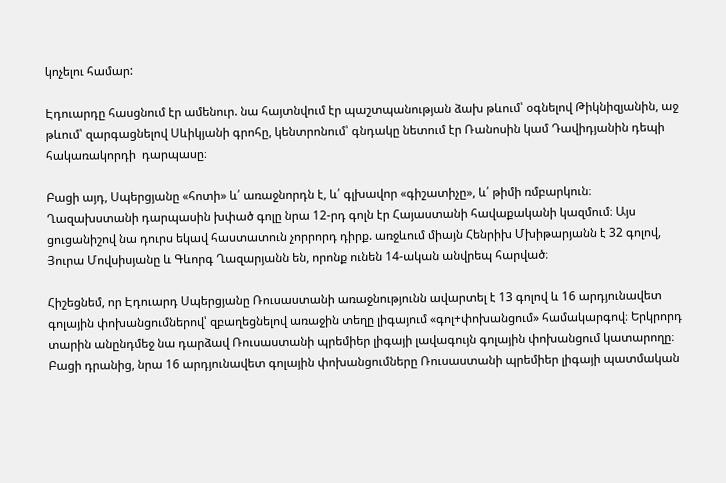կոչելու համար:

Էդուարդը հասցնում էր ամենուր. նա հայտնվում էր պաշտպանության ձախ թևում՝ օգնելով Թիկնիզյանին, աջ թևում՝ զարգացնելով Սևիկյանի գրոհը, կենտրոնում՝ գնդակը նետում էր Ռանոսին կամ Դավիդյանին դեպի հակառակորդի  դարպասը։

Բացի այդ, Սպերցյանը «հոտի» և՛ առաջնորդն է, և՛ գլխավոր «գիշատիչը», և՛ թիմի ռմբարկուն։ Ղազախստանի դարպասին խփած գոլը նրա 12-րդ գոլն էր Հայաստանի հավաքականի կազմում։ Այս ցուցանիշով նա դուրս եկավ հաստատուն չորրորդ դիրք. առջևում միայն Հենրիխ Մխիթարյանն է 32 գոլով, Յուրա Մովսիսյանը և Գևորգ Ղազարյանն են, որոնք ունեն 14-ական անվրեպ հարված։

Հիշեցնեմ, որ Էդուարդ Սպերցյանը Ռուսաստանի առաջնությունն ավարտել է 13 գոլով և 16 արդյունավետ գոլային փոխանցումներով՝ զբաղեցնելով առաջին տեղը լիգայում «գոլ+փոխանցում» համակարգով։ Երկրորդ տարին անընդմեջ նա դարձավ Ռուսաստանի պրեմիեր լիգայի լավագույն գոլային փոխանցում կատարողը։ Բացի դրանից, նրա 16 արդյունավետ գոլային փոխանցումները Ռուսաստանի պրեմիեր լիգայի պատմական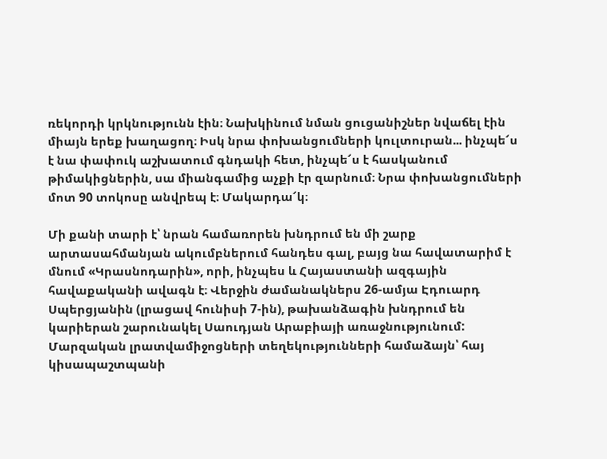ռեկորդի կրկնությունն էին։ Նախկինում նման ցուցանիշներ նվաճել էին միայն երեք խաղացող։ Իսկ նրա փոխանցումների կուլտուրան... ինչպե՜ս է նա փափուկ աշխատում գնդակի հետ, ինչպե՜ս է հասկանում թիմակիցներին, սա միանգամից աչքի էր զարնում։ Նրա փոխանցումների մոտ 90 տոկոսը անվրեպ է։ Մակարդա՜կ։

Մի քանի տարի է՝ նրան համառորեն խնդրում են մի շարք արտասահմանյան ակումբներում հանդես գալ, բայց նա հավատարիմ է մնում «Կրասնոդարին», որի, ինչպես և Հայաստանի ազգային հավաքականի ավագն է։ Վերջին ժամանակներս 26-ամյա Էդուարդ Սպերցյանին (լրացավ հունիսի 7-ին), թախանձագին խնդրում են  կարիերան շարունակել Սաուդյան Արաբիայի առաջնությունում: Մարզական լրատվամիջոցների տեղեկությունների համաձայն՝ հայ կիսապաշտպանի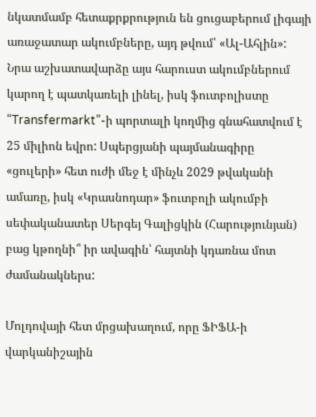նկատմամբ հետաքրքրություն են ցուցաբերում լիգայի առաջատար ակումբները, այդ թվում՝ «Ալ-Ահլին»: Նրա աշխատավարձը այս հարուստ ակումբներում կարող է պատկառելի լինել, իսկ ֆուտբոլիստը “Transfermarkt”-ի պորտալի կողմից գնահատվում է 25 միլիոն եվրո: Սպերցյանի պայմանագիրը «ցուլերի» հետ ուժի մեջ է մինչև 2029 թվականի ամառը, իսկ «Կրասնոդար» ֆուտբոլի ակումբի սեփականատեր Սերգեյ Գալիցկին (Հարությունյան) բաց կթողնի՞ իր ավագին՝ հայտնի կդառնա մոտ ժամանակներս:

Մոլդովայի հետ մրցախաղում, որը ՖԻՖԱ-ի վարկանիշային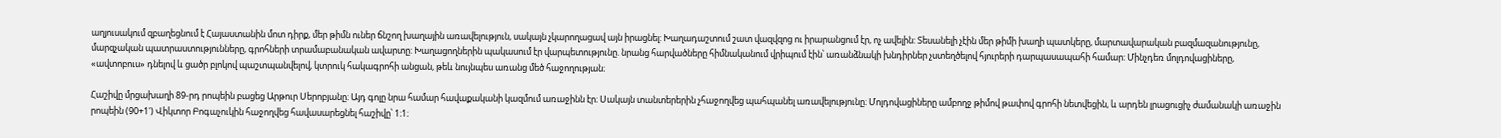աղյուսակում զբաղեցնում է Հայաստանին մոտ դիրք, մեր թիմն ուներ ճնշող խաղային առավելություն, սակայն չկարողացավ այն իրացնել: Խաղադաշտում շատ վազվզոց ու իրարանցում էր, ոչ ավելին: Տեսանելի չէին մեր թիմի խաղի պատկերը, մարտավարական բազմազանությունը, մարզչական պատրաստությունները, գրոհների տրամաբանական ավարտը: Խաղացողներին պակասում էր վարպետությունը. նրանց հարվածները հիմնականում վրիպում էին՝ առանձնակի խնդիրներ չստեղծելով հյուրերի դարպասապահի համար: Մինչդեռ մոլդովացիները, «ավտոբուս» դնելով և ցածր բլոկով պաշտպանվելով, կտրուկ հակագրոհի անցան, թեև նույնպես առանց մեծ հաջողության։

Հաշիվը մրցախաղի 89-րդ րոպեին բացեց Արթուր Սերոբյանը։ Այդ գոլը նրա համար հավաքականի կազմում առաջինն էր։ Սակայն տանտերերին չհաջողվեց պահպանել առավելությունը։ Մոլդովացիները ամբողջ թիմով թափով գրոհի նետվեցին, և արդեն լրացուցիչ ժամանակի առաջին րոպեին (90+1') Վիկտոր Բոգաչուկին հաջողվեց հավասարեցնել հաշիվը՝ 1։1։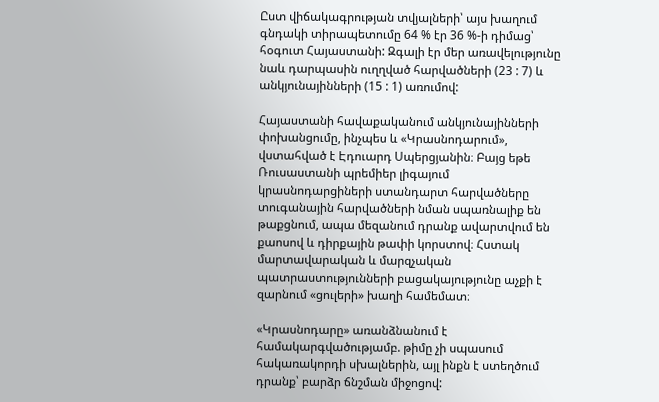Ըստ վիճակագրության տվյալների՝ այս խաղում գնդակի տիրապետումը 64 % էր 36 %-ի դիմաց՝ հօգուտ Հայաստանի: Զգալի էր մեր առավելությունը նաև դարպասին ուղղված հարվածների (23 : 7) և անկյունայինների (15 : 1) առումով:

Հայաստանի հավաքականում անկյունայինների փոխանցումը, ինչպես և «Կրասնոդարում», վստահված է Էդուարդ Սպերցյանին։ Բայց եթե Ռուսաստանի պրեմիեր լիգայում կրասնոդարցիների ստանդարտ հարվածները տուգանային հարվածների նման սպառնալիք են թաքցնում, ապա մեզանում դրանք ավարտվում են քաոսով և դիրքային թափի կորստով։ Հստակ մարտավարական և մարզչական պատրաստությունների բացակայությունը աչքի է զարնում «ցուլերի» խաղի համեմատ։

«Կրասնոդարը» առանձնանում է համակարգվածությամբ. թիմը չի սպասում հակառակորդի սխալներին, այլ ինքն է ստեղծում դրանք՝ բարձր ճնշման միջոցով: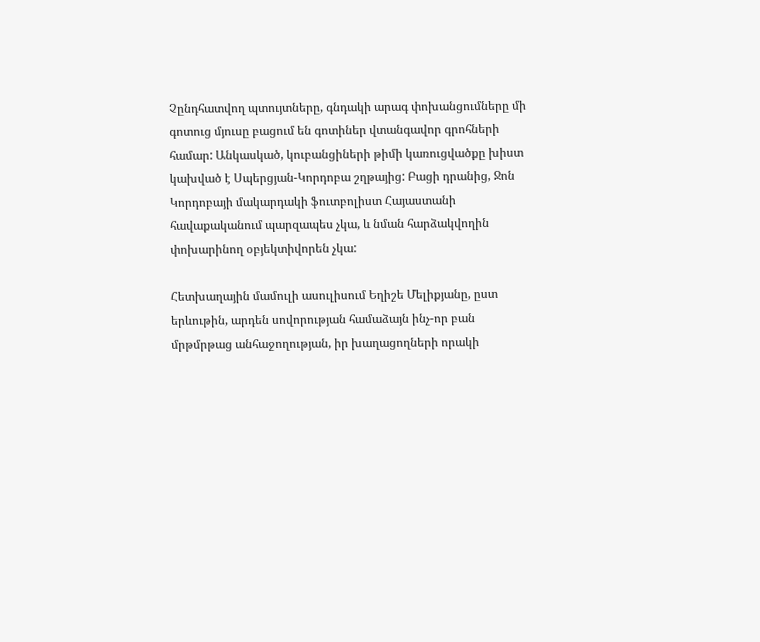Չընդհատվող պտույտները, գնդակի արագ փոխանցումները մի գոտուց մյուսը բացում են գոտիներ վտանգավոր գրոհների համար: Անկասկած, կուբանցիների թիմի կառուցվածքը խիստ կախված է Սպերցյան-Կորդոբա շղթայից: Բացի դրանից, Ջոն Կորդոբայի մակարդակի ֆուտբոլիստ Հայաստանի հավաքականում պարզապես չկա, և նման հարձակվողին փոխարինող օբյեկտիվորեն չկա:

Հետխաղային մամուլի ասուլիսում Եղիշե Մելիքյանը, ըստ երևութին, արդեն սովորության համաձայն ինչ-որ բան մրթմրթաց անհաջողության, իր խաղացողների որակի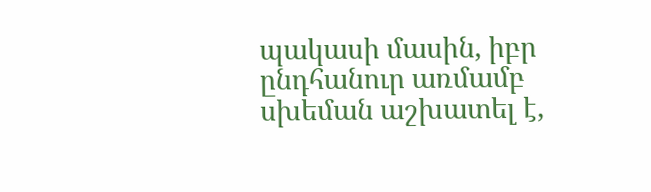պակասի մասին, իբր ընդհանուր առմամբ սխեման աշխատել է,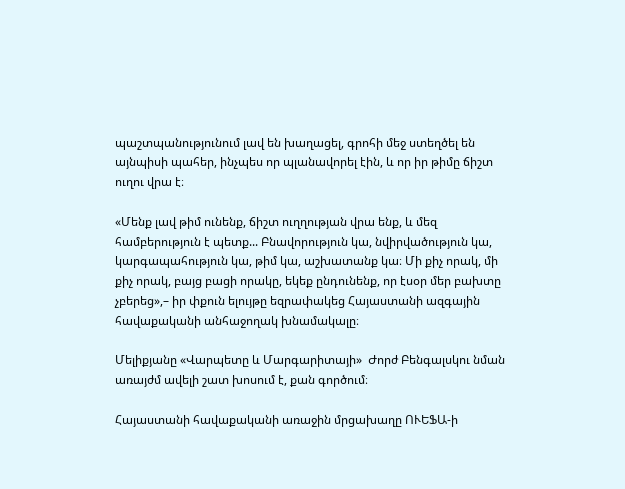պաշտպանությունում լավ են խաղացել, գրոհի մեջ ստեղծել են այնպիսի պահեր, ինչպես որ պլանավորել էին, և որ իր թիմը ճիշտ ուղու վրա է։

«Մենք լավ թիմ ունենք, ճիշտ ուղղության վրա ենք, և մեզ համբերություն է պետք... Բնավորություն կա, նվիրվածություն կա, կարգապահություն կա, թիմ կա, աշխատանք կա։ Մի քիչ որակ, մի քիչ որակ, բայց բացի որակը, եկեք ընդունենք, որ էսօր մեր բախտը չբերեց»,– իր փքուն ելույթը եզրափակեց Հայաստանի ազգային հավաքականի անհաջողակ խնամակալը։

Մելիքյանը «Վարպետը և Մարգարիտայի»  Ժորժ Բենգալսկու նման առայժմ ավելի շատ խոսում է, քան գործում։

Հայաստանի հավաքականի առաջին մրցախաղը ՈՒԵՖԱ-ի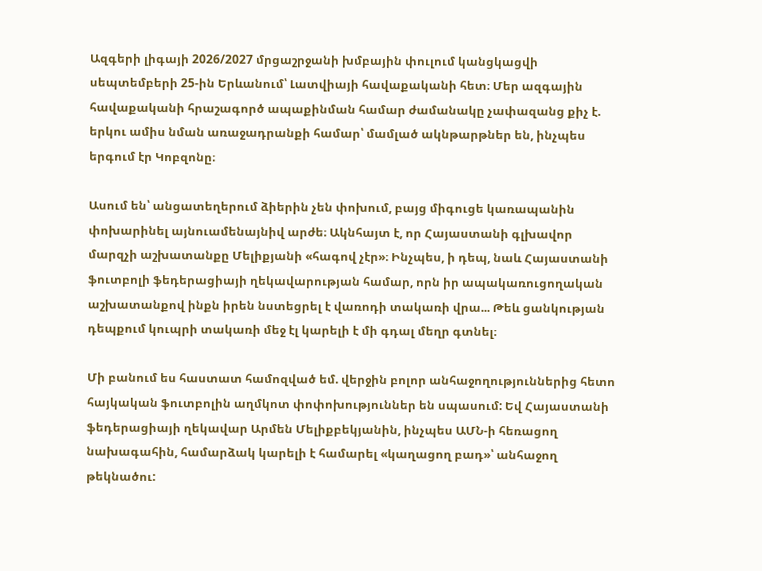Ազգերի լիգայի 2026/2027 մրցաշրջանի խմբային փուլում կանցկացվի սեպտեմբերի 25-ին Երևանում՝ Լատվիայի հավաքականի հետ։ Մեր ազգային հավաքականի հրաշագործ ապաքինման համար ժամանակը չափազանց քիչ է. երկու ամիս նման առաջադրանքի համար՝ մամլած ակնթարթներ են, ինչպես երգում էր Կոբզոնը։

Ասում են՝ անցատեղերում ձիերին չեն փոխում, բայց միգուցե կառապանին փոխարինել այնուամենայնիվ արժե։ Ակնհայտ է, որ Հայաստանի գլխավոր մարզչի աշխատանքը Մելիքյանի «հագով չէր»։ Ինչպես, ի դեպ, նաև Հայաստանի ֆուտբոլի ֆեդերացիայի ղեկավարության համար, որն իր ապակառուցողական աշխատանքով ինքն իրեն նստեցրել է վառոդի տակառի վրա... Թեև ցանկության դեպքում կուպրի տակառի մեջ էլ կարելի է մի գդալ մեղր գտնել։

Մի բանում ես հաստատ համոզված եմ. վերջին բոլոր անհաջողություններից հետո հայկական ֆուտբոլին աղմկոտ փոփոխություններ են սպասում: Եվ Հայաստանի ֆեդերացիայի ղեկավար Արմեն Մելիքբեկյանին, ինչպես ԱՄՆ-ի հեռացող նախագահին, համարձակ կարելի է համարել «կաղացող բադ»՝ անհաջող թեկնածու: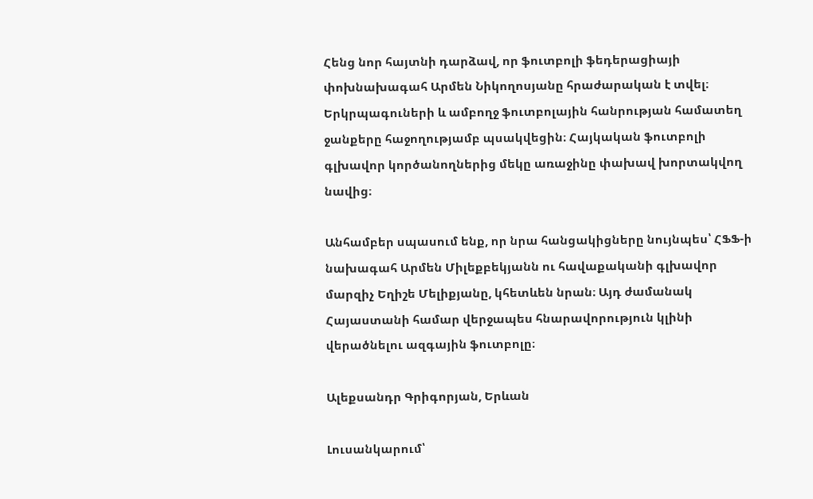Հենց նոր հայտնի դարձավ, որ ֆուտբոլի ֆեդերացիայի փոխնախագահ Արմեն Նիկողոսյանը հրաժարական է տվել։ Երկրպագուների և ամբողջ ֆուտբոլային հանրության համատեղ ջանքերը հաջողությամբ պսակվեցին։ Հայկական ֆուտբոլի գլխավոր կործանողներից մեկը առաջինը փախավ խորտակվող նավից։

Անհամբեր սպասում ենք, որ նրա հանցակիցները նույնպես՝ ՀՖՖ-ի նախագահ Արմեն Միլեքբեկյանն ու հավաքականի գլխավոր մարզիչ Եղիշե Մելիքյանը, կհետևեն նրան։ Այդ ժամանակ Հայաստանի համար վերջապես հնարավորություն կլինի վերածնելու ազգային ֆուտբոլը։

Ալեքսանդր Գրիգորյան, Երևան

Լուսանկարում՝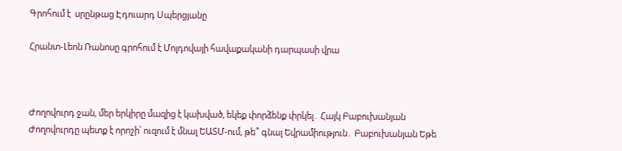Գրոհում է  սրընթաց Էդուարդ Սպերցյանը

Հրանտ-Լեոն Ռանոսը գրոհում է Մոլդովայի հավաքականի դարպասի վրա



Ժողովուրդ ջան, մեր երկիրը մազից է կախված, եկեք փորձենք փրկել․ Հայկ Բաբուխանյան Ժողովուրդը պետք է որոշի՝ ուզում է մնալ ԵԱՏՄ-ում, թե՞ գնալ Եվրամիություն․ Բաբուխանյան Եթե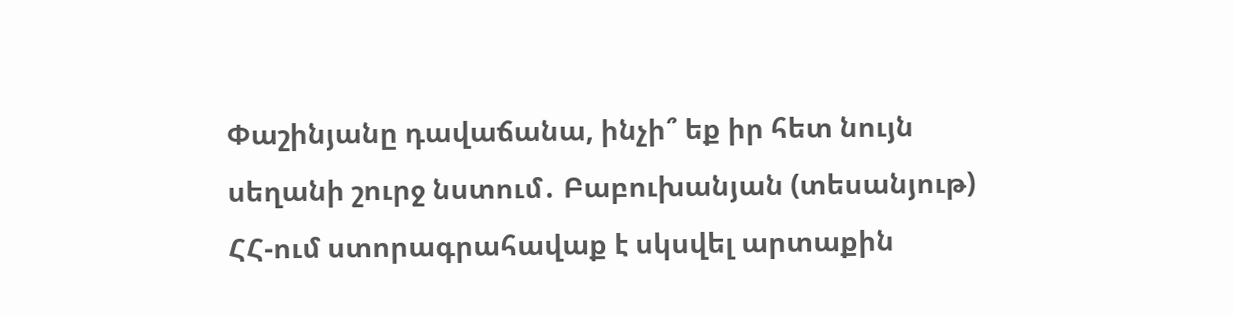Փաշինյանը դավաճանա, ինչի՞ եք իր հետ նույն սեղանի շուրջ նստում․ Բաբուխանյան (տեսանյութ) ՀՀ-ում ստորագրահավաք է սկսվել արտաքին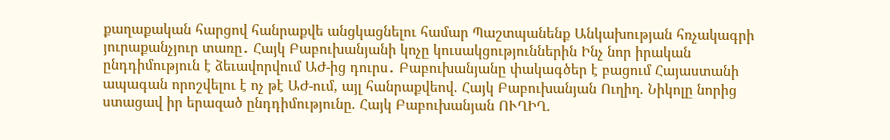քաղաքական հարցով հանրաքվե անցկացնելու համար Պաշտպանենք Անկախության հռչակագրի յուրաքանչյուր տառը․ Հայկ Բաբուխանյանի կոչը կուսակցություններին Ինչ նոր իրական ընդդիմություն է ձեւավորվում ԱԺ-ից դուրս․ Բաբուխանյանը փակագծեր է բացում Հայաստանի ապագան որոշվելու է ոչ թէ ԱԺ-ում, այլ հանրաքվեով. Հայկ Բաբուխանյան Ուղիղ. Նիկոլը նորից ստացավ իր երազած ընդդիմությունը. Հայկ Բաբուխանյան ՈՒՂԻՂ.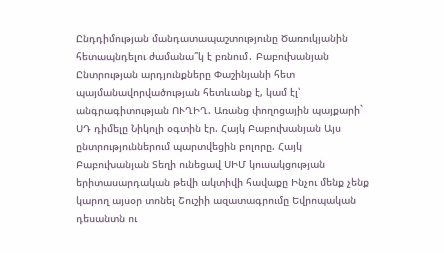Ընդդիմության մանդատապաշտությունը Ծառուկյանին հետապնդելու ժամանա՞կ է բռնում․ Բաբուխանյան Ընտրության արդյունքները Փաշինյանի հետ պայմանավորվածության հետևանք է, կամ էլ՝ անգրագիտության ՈՒՂԻՂ. Առանց փողոցային պայքարի` ՍԴ դիմելը Նիկոլի օգտին էր. Հայկ Բաբուխանյան Այս ընտրություններում պարտվեցին բոլորը. Հայկ Բաբուխանյան Տեղի ունեցավ ՍԻՄ կուսակցության երիտասարդական թեվի ակտիվի հավաքը Ինչու մենք չենք կարող այսօր տոնել Շուշիի ազատագրումը Եվրոպական դեսանտն ու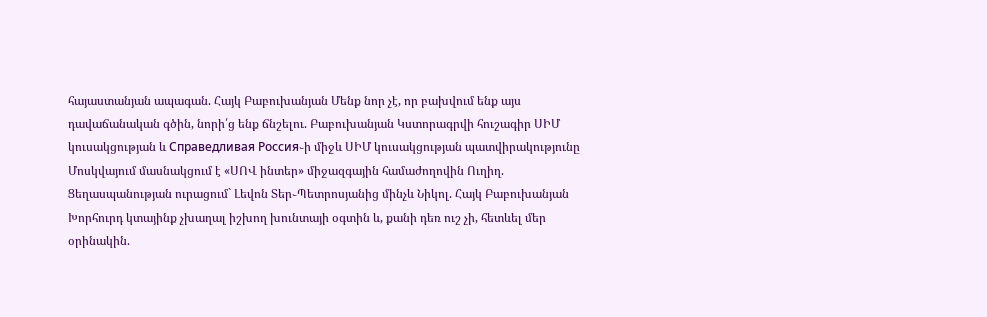հայաստանյան ապագան. Հայկ Բաբուխանյան Մենք նոր չէ, որ բախվում ենք այս դավաճանական գծին, նորի՛ց ենք ճնշելու. Բաբուխանյան Կստորագրվի հուշագիր ՍԻՄ կուսակցության և Справедливая Россия֊ի միջև ՍԻՄ կուսակցության պատվիրակությունը Մոսկվայում մասնակցում է «ՍՈՎ ինտեր» միջազգային համաժողովին Ուղիղ. Ցեղասպանության ուրացում` Լեվոն Տեր֊Պետրոսյանից մինչև Նիկոլ. Հայկ Բաբուխանյան Խորհուրդ կտայինք չխաղալ իշխող խունտայի օգտին և, քանի դեռ ուշ չի, հետևել մեր օրինակին.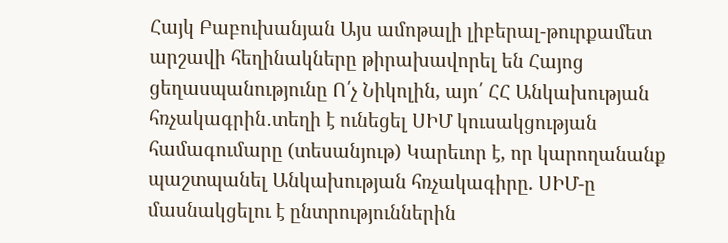Հայկ Բաբուխանյան Այս ամոթալի լիբերալ-թուրքամետ արշավի հեղինակները թիրախավորել են Հայոց ցեղասպանությունը Ո՛չ Նիկոլին, այո՛ ՀՀ Անկախության հռչակագրին․տեղի է ունեցել ՍԻՄ կուսակցության համագումարը (տեսանյութ) Կարեւոր է, որ կարողանանք պաշտպանել Անկախության հռչակագիրը. ՍԻՄ-ը մասնակցելու է ընտրություններին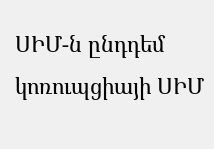ՍԻՄ-ն ընդդեմ կոռուպցիայի ՍԻՄ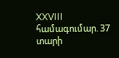XXVIII համագումար. 37 տարի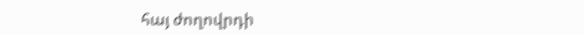հայ ժողովրդի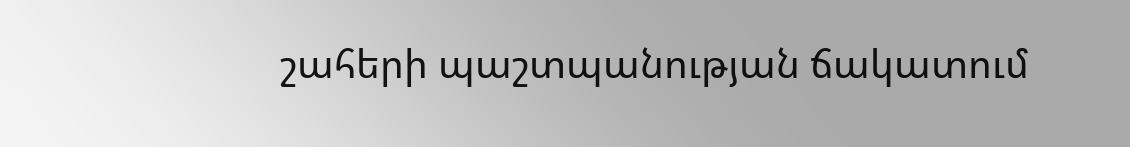շահերի պաշտպանության ճակատում